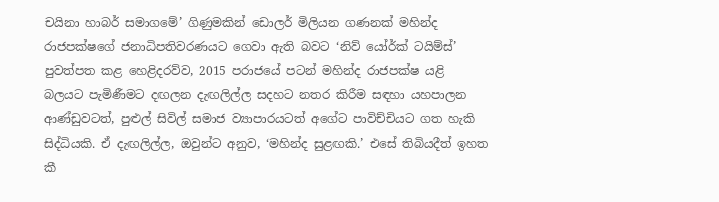චයිනා හාබර් සමාගමේ’ ගිණුමකින් ඩොලර් මිලියන ගණනක් මහින්ද රාජපක්ෂගේ ජනාධිපතිවරණයට ගෙවා ඇති බවට ‘නිව් යෝර්ක් ටයිම්ස්’ පුවත්පත කළ හෙළිදරව්ව, 2015 පරාජයේ පටන් මහින්ද රාජපක්ෂ යළි බලයට පැමිණීමට දඟලන දැඟලිල්ල සදහට නතර කිරීම සඳහා යහපාලන ආණ්ඩුවටත්, පුළුල් සිවිල් සමාජ ව්‍යාපාරයටත් අගේට පාවිච්චියට ගත හැකි සිද්ධියකි. ඒ දැඟලිල්ල, ඔවුන්ට අනුව, ‘මහින්ද සුළඟකි.’ එසේ තිබියදීත් ඉහත කී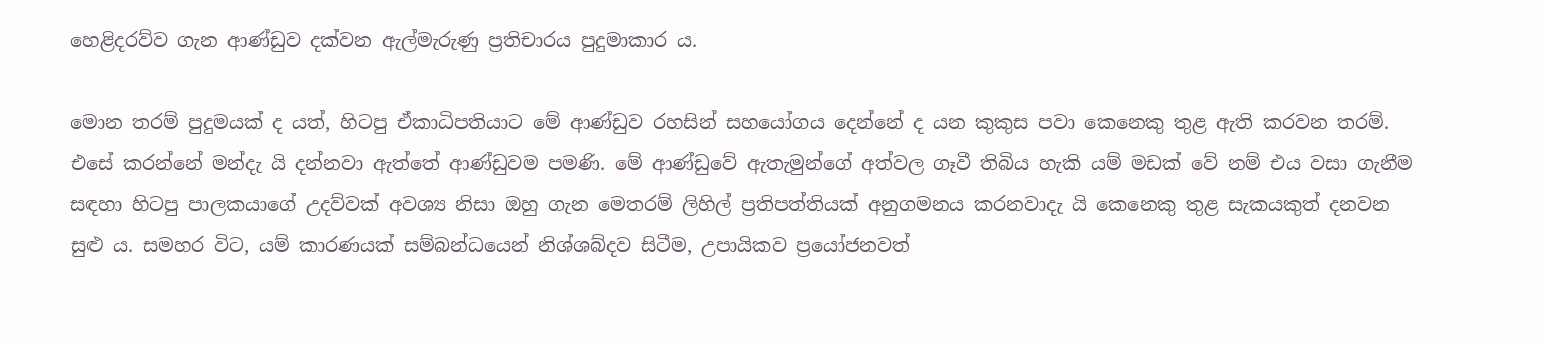හෙළිදරව්ව ගැන ආණ්ඩුව දක්වන ඇල්මැරුණු ප්‍රතිචාරය පුදුමාකාර ය.

මොන තරම් පුදුමයක් ද යත්, හිටපු ඒකාධිපතියාට මේ ආණ්ඩුව රහසින් සහයෝගය දෙන්නේ ද යන කුකුස පවා කෙනෙකු තුළ ඇති කරවන තරම්. එසේ කරන්නේ මන්දැ යි දන්නවා ඇත්තේ ආණ්ඩුවම පමණි. මේ ආණ්ඩුවේ ඇතැමුන්ගේ අත්වල ගෑවී තිබිය හැකි යම් මඩක් වේ නම් එය වසා ගැනීම සඳහා හිටපු පාලකයාගේ උදව්වක් අවශ්‍ය නිසා ඔහු ගැන මෙතරම් ලිහිල් ප්‍රතිපත්තියක් අනුගමනය කරනවාදැ යි කෙනෙකු තුළ සැකයකුත් දනවන සුළු ය. සමහර විට, යම් කාරණයක් සම්බන්ධයෙන් නිශ්ශබ්දව සිටීම, උපායිකව ප්‍රයෝජනවත්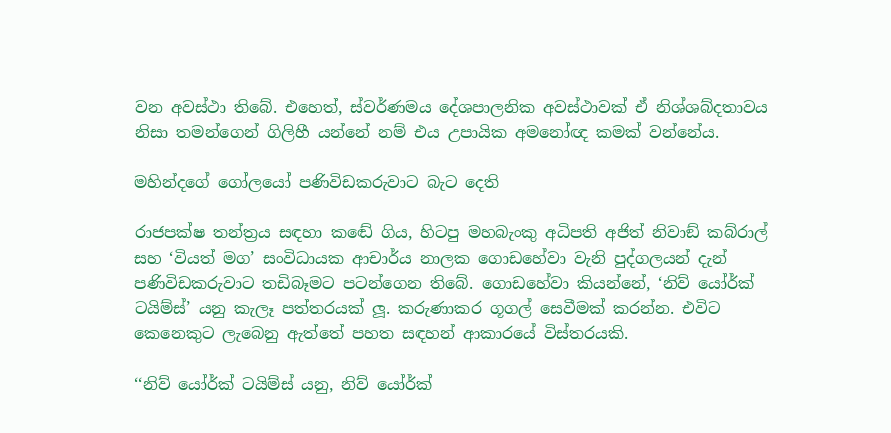වන අවස්ථා තිබේ. එහෙත්, ස්වර්ණමය දේශපාලනික අවස්ථාවක් ඒ නිශ්ශබ්දතාවය නිසා තමන්ගෙන් ගිලිහී යන්නේ නම් එය උපායික අමනෝඥ කමක් වන්නේය.

මහින්දගේ ගෝලයෝ පණිවිඩකරුවාට බැට දෙති

රාජපක්ෂ තන්ත්‍රය සඳහා කඬේ ගිය, හිටපු මහබැංකු අධිපති අජිත් නිවාඞ් කබ්රාල් සහ ‘වියත් මග’ සංවිධායක ආචාර්ය නාලක ගොඩහේවා වැනි පුද්ගලයන් දැන් පණිවිඩකරුවාට තඩිබෑමට පටන්ගෙන තිබේ. ගොඩහේවා කියන්නේ, ‘නිව් යෝර්ක් ටයිම්ස්’ යනු කැලෑ පත්තරයක් ලූ. කරුණාකර ගූගල් සෙවීමක් කරන්න. එවිට කෙනෙකුට ලැබෙනු ඇත්තේ පහත සඳහන් ආකාරයේ විස්තරයකි.

‘‘නිව් යෝර්ක් ටයිම්ස් යනු, නිව් යෝර්ක්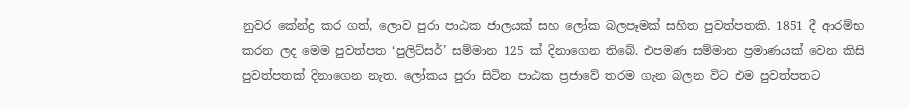නුවර කේන්ද්‍ර කර ගත්, ලොව පුරා පාඨක ජාලයක් සහ ලෝක බලපෑමක් සහිත පුවත්පතකි. 1851 දී ආරම්භ කරන ලද මෙම පුවත්පත ‘පුලිට්සර්’ සම්මාන 125 ක් දිනාගෙන තිබේ. එපමණ සම්මාන ප්‍රමාණයක් වෙන කිසි පුවත්පතක් දිනාගෙන නැත. ලෝකය පුරා සිටින පාඨක ප්‍රජාවේ තරම ගැන බලන විට එම පුවත්පතට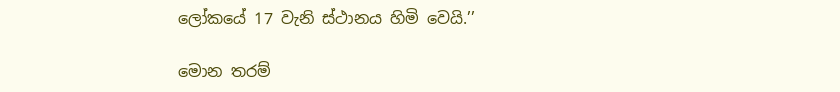ලෝකයේ 17 වැනි ස්ථානය හිමි වෙයි.’’

මොන තරම්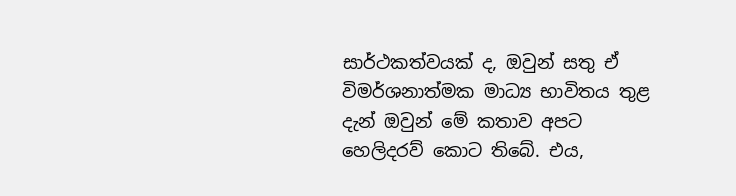සාර්ථකත්වයක් ද, ඔවුන් සතු ඒ විමර්ශනාත්මක මාධ්‍ය භාවිතය තුළ දැන් ඔවුන් මේ කතාව අපට හෙලිදරව් කොට තිබේ. එය,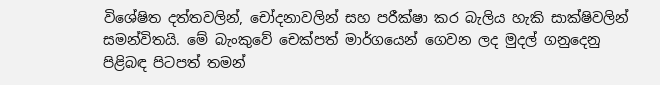විශේෂිත දත්තවලින්, චෝදනාවලින් සහ පරීක්ෂා කර බැලිය හැකි සාක්ෂිවලින් සමන්විතයි. මේ බැංකුවේ චෙක්පත් මාර්ගයෙන් ගෙවන ලද මුදල් ගනුදෙනු පිළිබඳ පිටපත් තමන්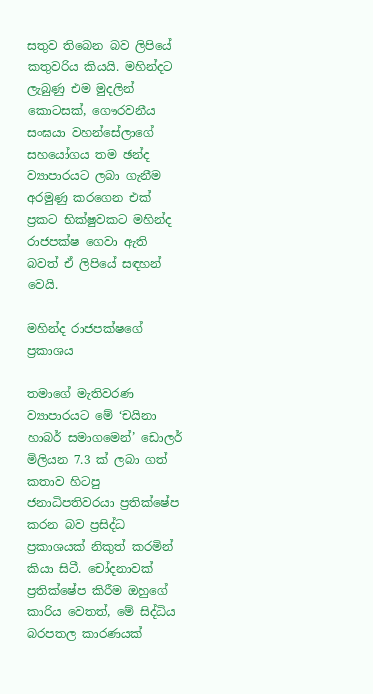සතුව තිබෙන බව ලිපියේ කතුවරිය කියයි. මහින්දට ලැබුණු එම මුදලින් කොටසක්, ගෞරවනීය සංඝයා වහන්සේලාගේ සහයෝගය තම ඡන්ද ව්‍යාපාරයට ලබා ගැනීම අරමුණු කරගෙන එක් ප්‍රකට භික්ෂුවකට මහින්ද රාජපක්ෂ ගෙවා ඇති බවත් ඒ ලිපියේ සඳහන් වෙයි.

මහින්ද රාජපක්ෂගේ ප්‍රකාශය

තමාගේ මැතිවරණ ව්‍යාපාරයට මේ ‘චයිනා හාබර් සමාගමෙන්’ ඩොලර් මිලියන 7.3 ක් ලබා ගත් කතාව හිටපු ජනාධිපතිවරයා ප්‍රතික්ෂේප කරන බව ප්‍රසිද්ධ ප්‍රකාශයක් නිකුත් කරමින් කියා සිටී. චෝදනාවක් ප්‍රතික්ෂේප කිරීම ඔහුගේ කාරිය වෙතත්, මේ සිද්ධිය බරපතල කාරණයක්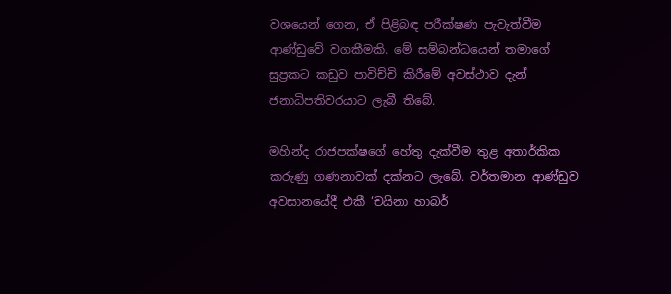වශයෙන් ගෙන, ඒ පිළිබඳ පරීක්ෂණ පැවැත්වීම ආණ්ඩුවේ වගකීමකි. මේ සම්බන්ධයෙන් තමාගේ සුප්‍රකට කඩුව පාවිච්චි කිරීමේ අවස්ථාව දැන් ජනාධිපතිවරයාට ලැබී තිබේ.

මහින්ද රාජපක්ෂගේ හේතු දැක්වීම තුළ අතාර්කික කරුණු ගණනාවක් දක්නට ලැබේ. වර්තමාන ආණ්ඩුව අවසානයේදී එකී ‘චයිනා හාබර්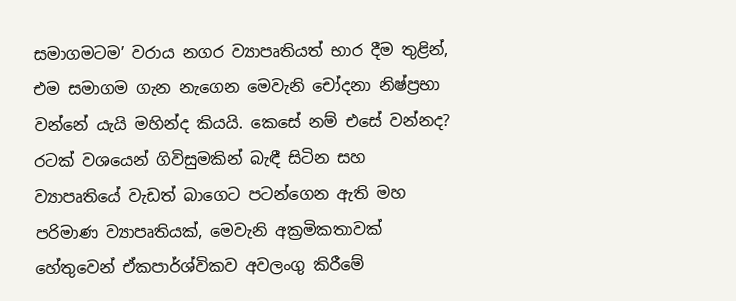සමාගමටම’ වරාය නගර ව්‍යාපෘතියත් භාර දීම තුළින්, එම සමාගම ගැන නැගෙන මෙවැනි චෝදනා නිෂ්ප්‍රභා වන්නේ යැයි මහින්ද කියයි. කෙසේ නම් එසේ වන්නද? රටක් වශයෙන් ගිවිසුමකින් බැඳී සිටින සහ ව්‍යාපෘතියේ වැඩත් බාගෙට පටන්ගෙන ඇති මහ පරිමාණ ව්‍යාපෘතියක්, මෙවැනි අක්‍රමිකතාවක් හේතුවෙන් ඒකපාර්ශ්විකව අවලංගු කිරීමේ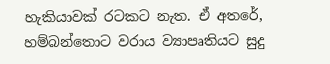හැකියාවක් රටකට නැත. ඒ අතරේ, හම්බන්තොට වරාය ව්‍යාපෘතියට සුදු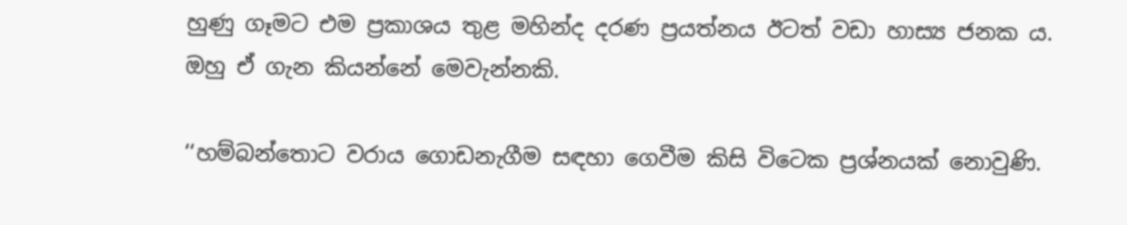හුණු ගෑමට එම ප්‍රකාශය තුළ මහින්ද දරණ ප්‍රයත්නය ඊටත් වඩා හාස්‍ය ජනක ය. ඔහු ඒ ගැන කියන්නේ මෙවැන්නකි.

‘‘හම්බන්තොට වරාය ගොඩනැගීම සඳහා ගෙවීම කිසි විටෙක ප්‍රශ්නයක් නොවුණි.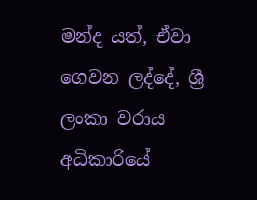මන්ද යත්, ඒවා ගෙවන ලද්දේ, ශ්‍රී ලංකා වරාය අධිකාරියේ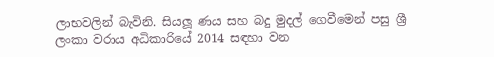ලාභවලින් බැවිනි. සියලූ ණය සහ බදු මුදල් ගෙවීමෙන් පසු ශ්‍රී ලංකා වරාය අධිකාරියේ 2014 සඳහා වන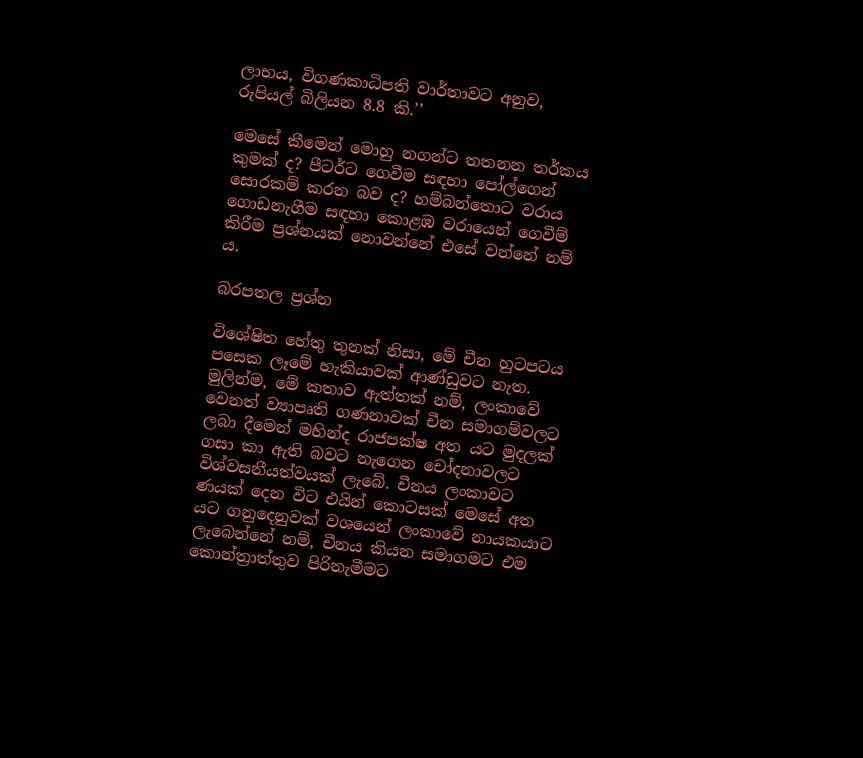ලාභය, විගණකාධිපති වාර්තාවට අනුව, රුපියල් බිලියන 8.8 කි.’’

මෙසේ කීමෙන් මොහු නගන්ට තතනන තර්කය කුමක් ද? පීටර්ට ගෙවීම සඳහා පෝල්ගෙන් සොරකම් කරන බව ද? හම්බන්තොට වරාය ගොඩනැගීම සඳහා කොළඹ වරායෙන් ගෙවීම් කිරීම ප්‍රශ්නයක් නොවන්නේ එසේ වන්නේ නම් ය.

බරපතල ප්‍රශ්න

විශේෂිත හේතු තුනක් නිසා, මේ චීන හුටපටය පසෙක ලෑමේ හැකියාවක් ආණ්ඩුවට නැත. මුලින්ම, මේ කතාව ඇත්තක් නම්, ලංකාවේ වෙනත් ව්‍යාපෘති ගණනාවක් චීන සමාගම්වලට ලබා දීමෙන් මහින්ද රාජපක්ෂ අත යට මුදලක් ගසා කා ඇති බවට නැගෙන චෝදනාවලට විශ්වසනීයත්වයක් ලැබේ. චීනය ලංකාවට ණයක් දෙන විට එයින් කොටසක් මෙසේ අත යට ගනුදෙනුවක් වශයෙන් ලංකාවේ නායකයාට ලැබෙන්නේ නම්, චීනය කියන සමාගමට එම කොන්ත්‍රාත්තුව පිරිනැමීමට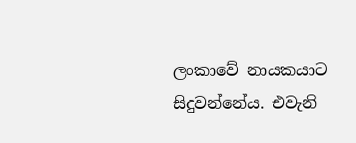ලංකාවේ නායකයාට සිදුවන්නේය. එවැනි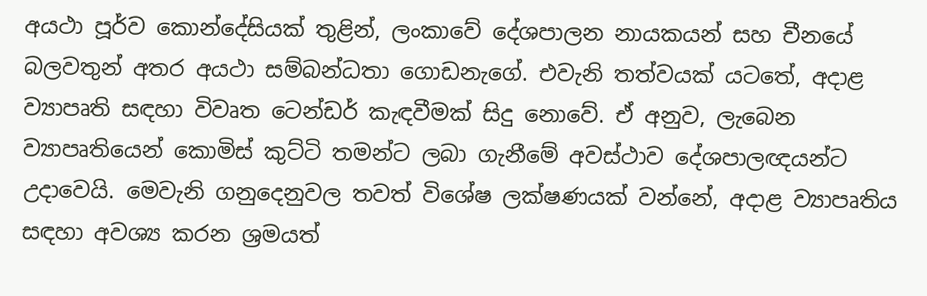අයථා පූර්ව කොන්දේසියක් තුළින්, ලංකාවේ දේශපාලන නායකයන් සහ චීනයේ බලවතුන් අතර අයථා සම්බන්ධතා ගොඩනැගේ. එවැනි තත්වයක් යටතේ, අදාළ ව්‍යාපෘති සඳහා විවෘත ටෙන්ඩර් කැඳවීමක් සිදු නොවේ. ඒ අනුව, ලැබෙන ව්‍යාපෘතියෙන් කොමිස් කුට්ටි තමන්ට ලබා ගැනීමේ අවස්ථාව දේශපාලඥයන්ට උදාවෙයි. මෙවැනි ගනුදෙනුවල තවත් විශේෂ ලක්ෂණයක් වන්නේ, අදාළ ව්‍යාපෘතිය සඳහා අවශ්‍ය කරන ශ්‍රමයත්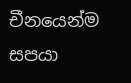චීනයෙන්ම සපයා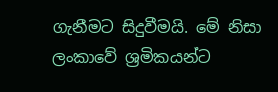ගැනීමට සිදුවීමයි. මේ නිසා ලංකාවේ ශ්‍රමිකයන්ට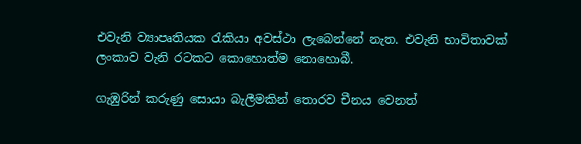එවැනි ව්‍යාපෘතියක රැකියා අවස්ථා ලැබෙන්නේ නැත. එවැනි භාවිතාවක් ලංකාව වැනි රටකට කොහොත්ම නොහොබී.

ගැඹුරින් කරුණු සොයා බැලීමකින් තොරව චීනය වෙනත්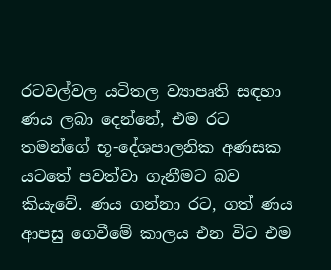රටවල්වල යටිතල ව්‍යාපෘති සඳහා ණය ලබා දෙන්නේ, එම රට තමන්ගේ භූ-දේශපාලනික අණසක යටතේ පවත්වා ගැනීමට බව කියැවේ. ණය ගන්නා රට, ගත් ණය ආපසු ගෙවීමේ කාලය එන විට එම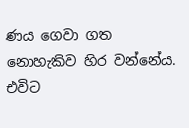ණය ගෙවා ගත නොහැකිව හිර වන්නේය. එවිට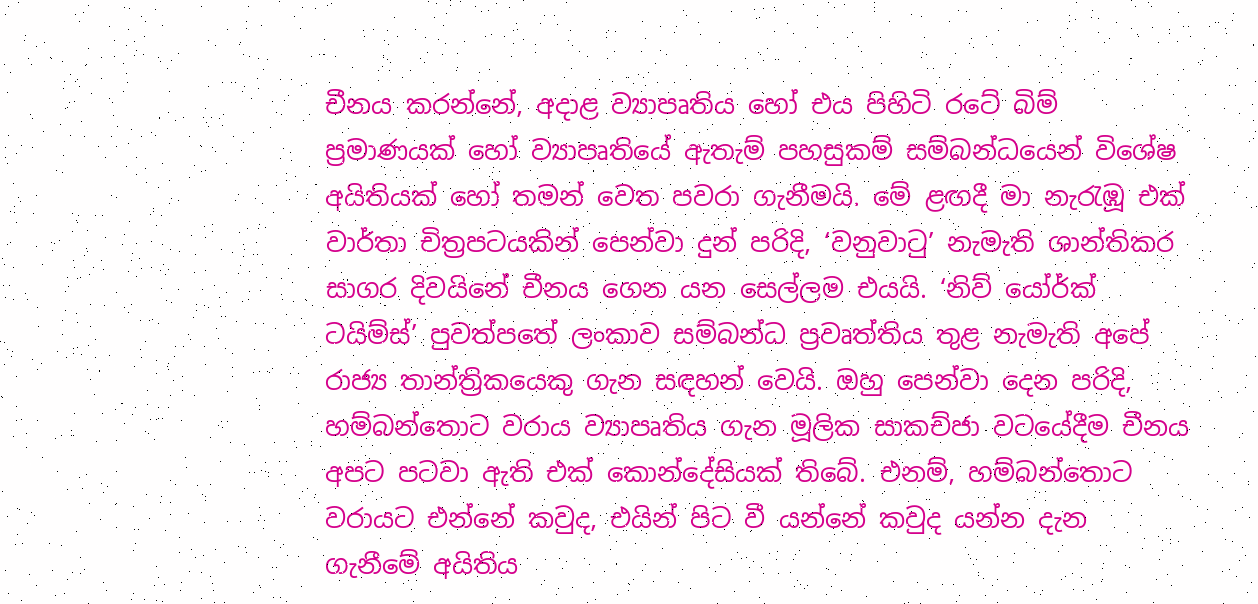චීනය කරන්නේ, අදාළ ව්‍යාපෘතිය හෝ එය පිහිටි රටේ බිම් ප්‍රමාණයක් හෝ ව්‍යාපෘතියේ ඇතැම් පහසුකම් සම්බන්ධයෙන් විශේෂ අයිතියක් හෝ තමන් වෙත පවරා ගැනීමයි. මේ ළඟදී මා නැරැඹූ එක් වාර්තා චිත්‍රපටයකින් පෙන්වා දුන් පරිදි, ‘වනුවාටු’ නැමැති ශාන්තිකර සාගර දිවයිනේ චීනය ගෙන යන සෙල්ලම එයයි. ‘නිව් යෝර්ක් ටයිම්ස්’ පුවත්පතේ ලංකාව සම්බන්ධ ප්‍රවෘත්තිය තුළ නැමැති අපේ රාජ්‍ය තාන්ත්‍රිකයෙකු ගැන සඳහන් වෙයි. ඔහු පෙන්වා දෙන පරිදි, හම්බන්තොට වරාය ව්‍යාපෘතිය ගැන මූලික සාකච්ජා වටයේදීම චීනය අපට පටවා ඇති එක් කොන්දේසියක් තිබේ. එනම්, හම්බන්තොට වරායට එන්නේ කවුද, එයින් පිට වී යන්නේ කවුද යන්න දැන ගැනීමේ අයිතිය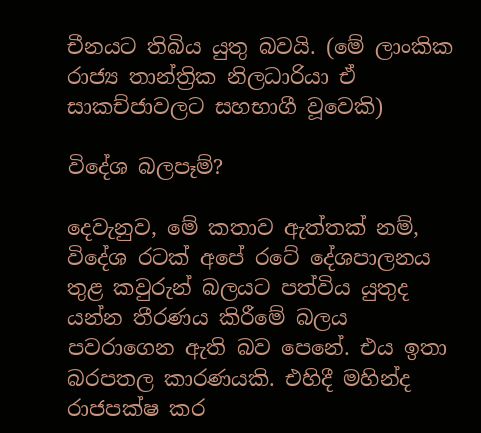චීනයට තිබිය යුතු බවයි. (මේ ලාංකික රාජ්‍ය තාන්ත්‍රික නිලධාරියා ඒ සාකච්ජාවලට සහභාගී වූවෙකි)

විදේශ බලපෑම්?

දෙවැනුව, මේ කතාව ඇත්තක් නම්, විදේශ රටක් අපේ රටේ දේශපාලනය තුළ කවුරුන් බලයට පත්විය යුතුද යන්න තීරණය කිරීමේ බලය පවරාගෙන ඇති බව පෙනේ. එය ඉතා බරපතල කාරණයකි. එහිදී මහින්ද රාජපක්ෂ කර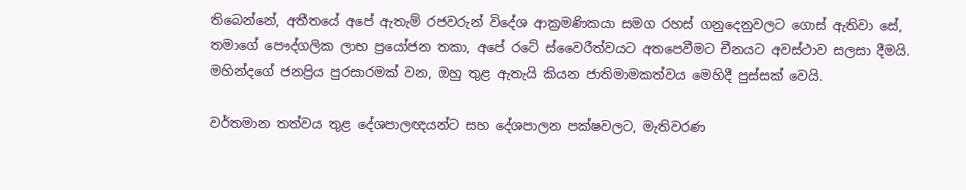තිබෙන්නේ, අතීතයේ අපේ ඇතැම් රජවරුන් විදේශ ආක්‍රමණිකයා සමග රහස් ගනුදෙනුවලට ගොස් ඇතිවා සේ, තමාගේ පෞද්ගලික ලාභ ප්‍රයෝජන තකා, අපේ රටේ ස්වෛරීත්වයට අතපෙවීමට චීනයට අවස්ථාව සලසා දීමයි. මහින්දගේ ජනප්‍රිය පුරසාරමක් වන, ඔහු තුළ ඇතැයි කියන ජාතිමාමකත්වය මෙහිදී පුස්සක් වෙයි.

වර්තමාන තත්වය තුළ දේශපාලඥයන්ට සහ දේශපාලන පක්ෂවලට, මැතිවරණ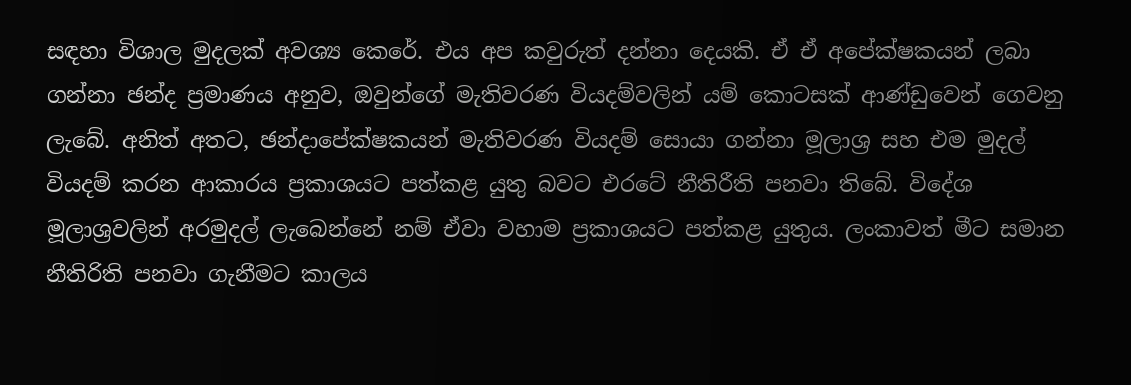සඳහා විශාල මුදලක් අවශ්‍ය කෙරේ. එය අප කවුරුත් දන්නා දෙයකි. ඒ ඒ අපේක්ෂකයන් ලබා ගන්නා ඡන්ද ප්‍රමාණය අනුව, ඔවුන්ගේ මැතිවරණ වියදම්වලින් යම් කොටසක් ආණ්ඩුවෙන් ගෙවනු ලැබේ. අනිත් අතට, ඡන්දාපේක්ෂකයන් මැතිවරණ වියදම් සොයා ගන්නා මූලාශ්‍ර සහ එම මුදල් වියදම් කරන ආකාරය ප්‍රකාශයට පත්කළ යුතු බවට එරටේ නීතිරීති පනවා තිබේ. විදේශ මූලාශ්‍රවලින් අරමුදල් ලැබෙන්නේ නම් ඒවා වහාම ප්‍රකාශයට පත්කළ යුතුය. ලංකාවත් මීට සමාන නීතිරිති පනවා ගැනීමට කාලය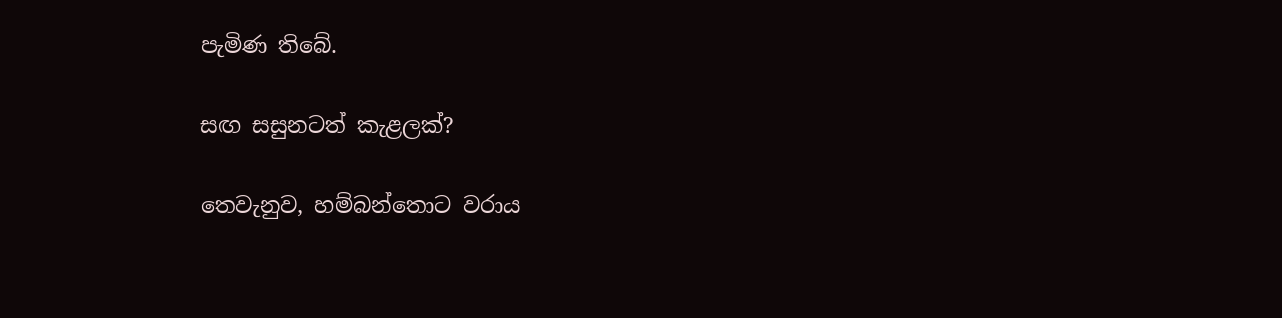පැමිණ තිබේ.

සඟ සසුනටත් කැළලක්?

තෙවැනුව, හම්බන්තොට වරාය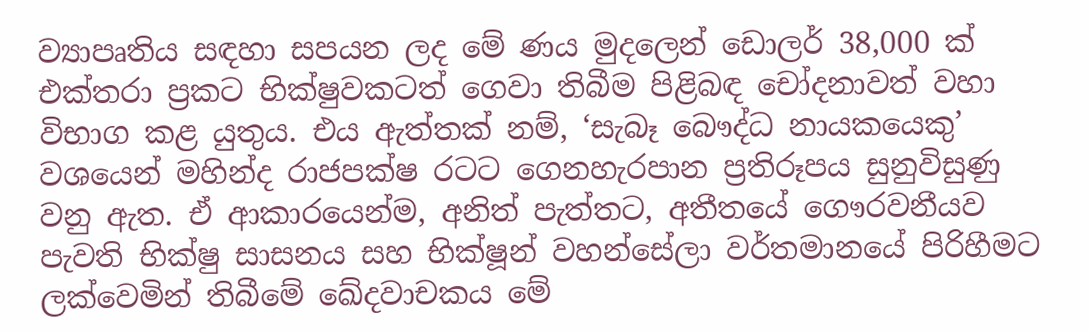ව්‍යාපෘතිය සඳහා සපයන ලද මේ ණය මුදලෙන් ඩොලර් 38,000 ක් එක්තරා ප්‍රකට භික්ෂුවකටත් ගෙවා තිබීම පිළිබඳ චෝදනාවත් වහා විභාග කළ යුතුය. එය ඇත්තක් නම්, ‘සැබෑ බෞද්ධ නායකයෙකු’ වශයෙන් මහින්ද රාජපක්ෂ රටට ගෙනහැරපාන ප්‍රතිරූපය සුනුවිසුණු වනු ඇත. ඒ ආකාරයෙන්ම, අනිත් පැත්තට, අතීතයේ ගෞරවනීයව පැවති භික්ෂු සාසනය සහ භික්ෂූන් වහන්සේලා වර්තමානයේ පිරිහීමට ලක්වෙමින් තිබීමේ ඛේදවාචකය මේ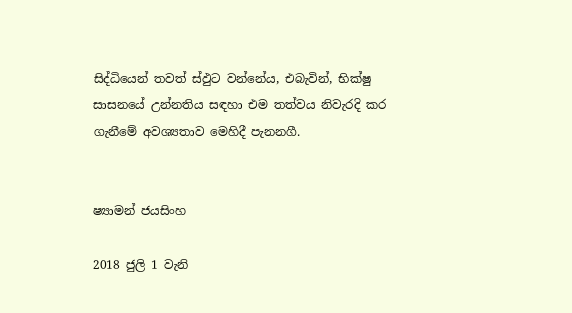සිද්ධියෙන් තවත් ස්ඵුට වන්නේය, එබැවින්, භික්ෂු සාසනයේ උන්නතිය සඳහා එම තත්වය නිවැරදි කර ගැනීමේ අවශ්‍යතාව මෙහිදී පැනනගී.


ෂ්‍යාමන් ජයසිංහ

2018 ජුලි 1 වැනි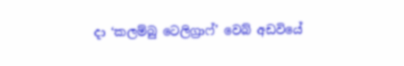දා ‘කලම්බු ටෙලිග්‍රාෆ්’ වෙබ් අඩවියේ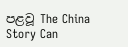පළවූ The China Story Can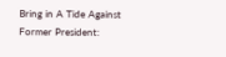Bring in A Tide Against Former President: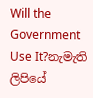Will the Government Use It?නැමැති ලිපියේ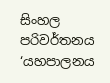සිංහල පරිවර්තනය ‘යහපාලනය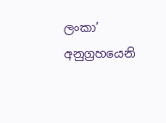ලංකා’ අනුග්‍රහයෙනි